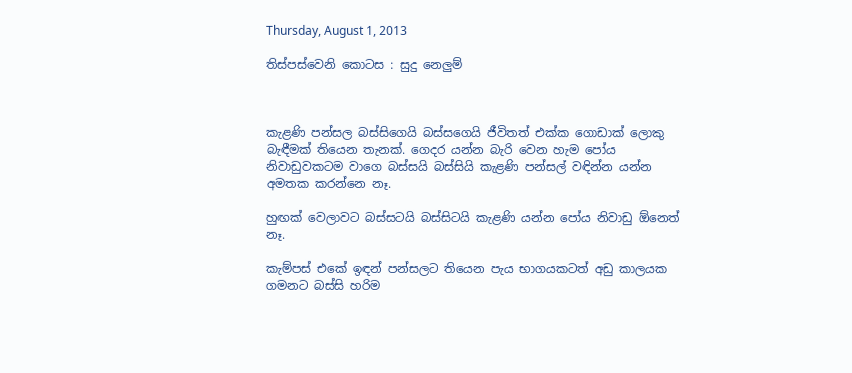Thursday, August 1, 2013

තිස්පස්වෙනි කොටස : සුදු නෙලුම්



කැළණි පන්සල බස්සිගෙයි බස්සගෙයි ජීවිතත් එක්ක ගොඩාක් ලොකු බැඳීමක් තියෙන තැනක්. ගෙදර යන්න බැරි වෙන හැම පෝය නිවාඩුවකටම වාගෙ බස්සයි බස්සියි කැළණි පන්සල් වඳින්න යන්න අමතක කරන්නෙ නෑ.

හුඟක් වෙලාවට බස්සටයි බස්සිටයි කැළණි යන්න පෝය නිවාඩු ඕනෙත් නෑ.

කැම්පස් එකේ ඉඳන් පන්සලට තියෙන පැය භාගයකටත් අඩු කාලයක ගමනට බස්සි හරිම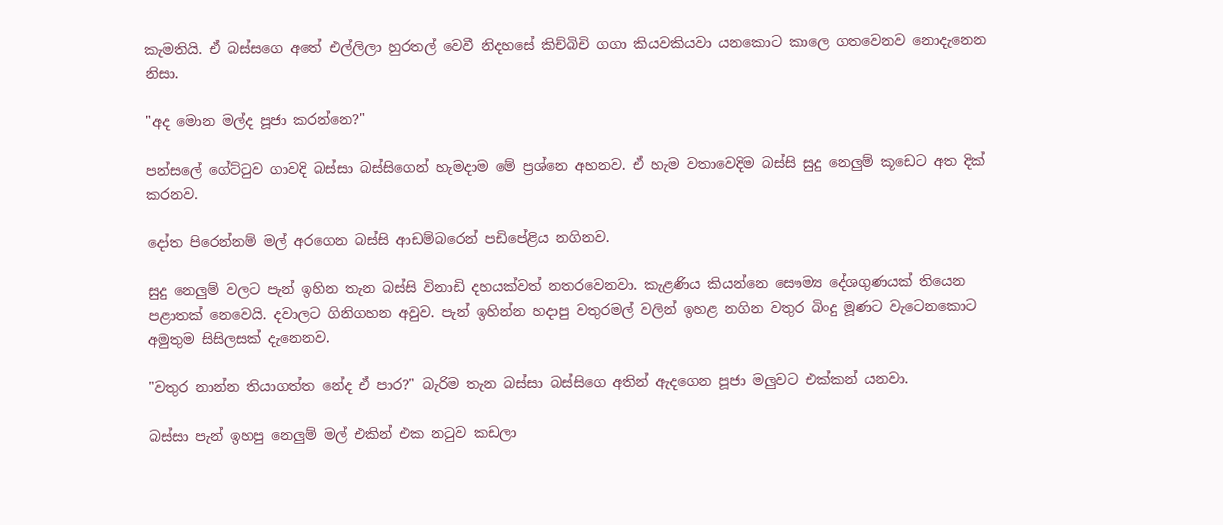කැමතියි. ඒ බස්සගෙ අතේ එල්ලිලා හුරතල් වෙවී නිදහසේ කිච්බිචි ගගා කියවකියවා යනකොට කාලෙ ගතවෙනව නොදැනෙන නිසා.

"අද මොන මල්ද පූජා කරන්නෙ?"

පන්සලේ ගේට්ටුව ගාවදි බස්සා බස්සිගෙන් හැමදාම මේ ප්‍රශ්නෙ අහනව. ඒ හැම වතාවෙදිම බස්සි සුදු නෙලුම් කූඩෙට අත දික් කරනව.

දෝත පිරෙන්නම් මල් අරගෙන බස්සි ආඩම්බරෙන් පඩිපේළිය නගිනව.

සුදු නෙලුම් වලට පැන් ඉහින තැන බස්සි විනාඩි දහයක්වත් නතරවෙනවා. කැළණිය කියන්නෙ සෞම්‍ය දේශගුණයක් තියෙන පළාතක් නෙවෙයි. දවාලට ගිනිගහන අවුව. පැන් ඉහින්න හදාපු වතුරමල් වලින් ඉහළ නගින වතුර බිංදු මූණට වැටෙනකොට අමුතුම සිසිලසක් දැනෙනව.

"වතුර නාන්න තියාගත්ත නේද ඒ පාර?" බැරිම තැන බස්සා බස්සිගෙ අතින් ඇදගෙන පූජා මලුවට එක්කන් යනවා.

බස්සා පැන් ඉහපු නෙලුම් මල් එකින් එක නටුව කඩලා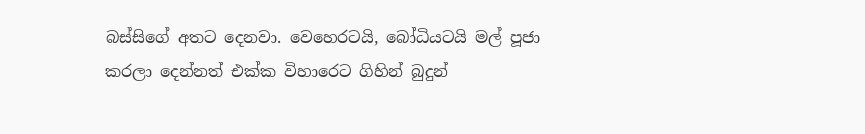බස්සිගේ අතට දෙනවා. වෙහෙරටයි, බෝධියටයි මල් පූජා කරලා දෙන්නත් එක්ක විහාරෙට ගිහින් බුදුන්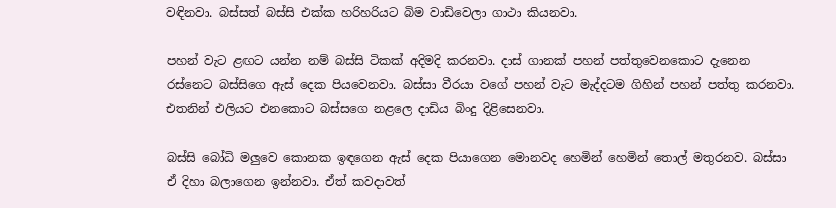වඳිනවා. බස්සත් බස්සි එක්ක හරිහරියට බිම වාඩිවෙලා ගාථා කියනවා.

පහන් වැට ළඟට යන්න නම් බස්සි ටිකක් අදිමදි කරනවා. දාස් ගානක් පහන් පත්තුවෙනකොට දැනෙන රස්නෙට බස්සිගෙ ඇස් දෙක පියවෙනවා. බස්සා වීරයා වගේ පහන් වැට මැද්දටම ගිහින් පහන් පත්තු කරනවා. එතනින් එලියට එනකොට බස්සගෙ නළලෙ දාඩිය බිංදු දිළිසෙනවා.

බස්සි බෝධි මලුවෙ කොනක ඉඳගෙන ඇස් දෙක පියාගෙන මොනවද හෙමින් හෙමින් තොල් මතුරනව. බස්සා ඒ දිහා බලාගෙන ඉන්නවා. ඒත් කවදාවත්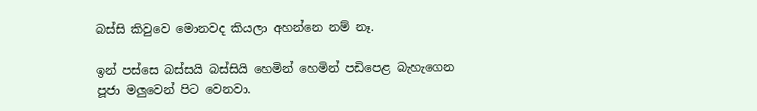බස්සි කිවුවෙ මොනවද කියලා අහන්නෙ නම් නෑ.

ඉන් පස්සෙ බස්සයි බස්සියි හෙමින් හෙමින් පඩිපෙළ බැහැගෙන පූජා මලුවෙන් පිට වෙනවා.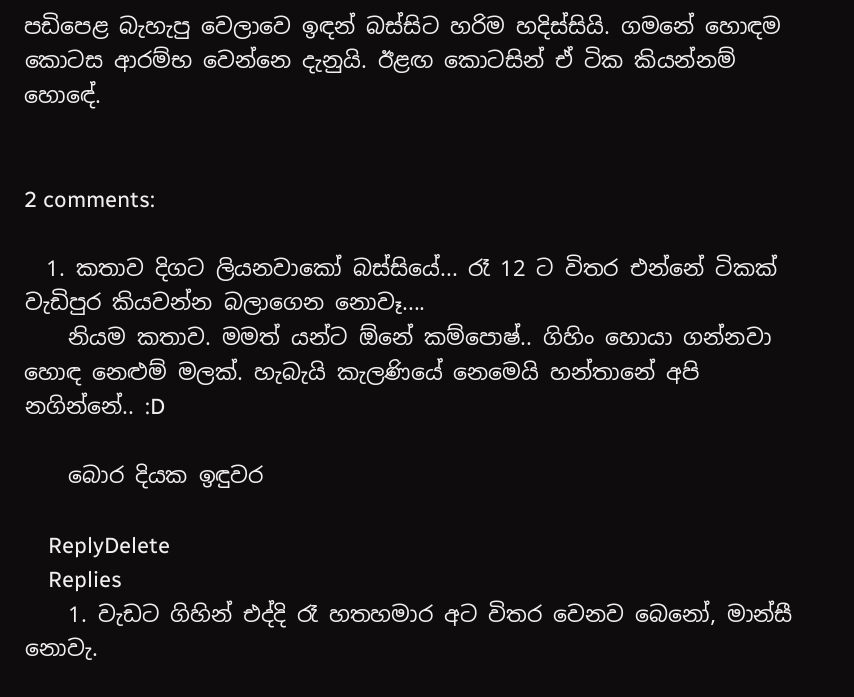පඩිපෙළ බැහැපු වෙලාවෙ ඉඳන් බස්සිට හරිම හදිස්සියි. ගමනේ හොඳම කොටස ආරම්භ වෙන්නෙ දැනුයි. ඊළඟ කොටසින් ඒ ටික කියන්නම් හොඳේ.


2 comments:

  1. කතාව දිගට ලියනවාකෝ බස්සියේ... රෑ 12 ට විතර එන්නේ ටිකක් වැඩිපුර කියවන්න බලාගෙන නොවෑ....
    නියම කතාව. මමත් යන්ට ඕනේ කම්පොෂ්.. ගිහිං හොයා ගන්නවා හොඳ නෙළුම් මලක්. හැබැයි කැලණියේ නෙමෙයි හන්තානේ අපි නගින්නේ.. :D

    බොර දියක ඉඳුවර

    ReplyDelete
    Replies
    1. වැඩට ගිහින් එද්දි රෑ හතහමාර අට විතර වෙනව බෙනෝ, මාන්සී නොවැ.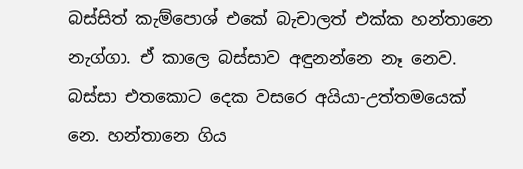බස්සිත් කැම්පොශ් එකේ බැචාලත් එක්ක හන්තානෙ නැග්ගා. ඒ කාලෙ බස්සාව අඳුනන්නෙ නෑ නෙව. බස්සා එතකොට දෙක වසරෙ අයියා-උත්තමයෙක් නෙ. හන්තානෙ ගිය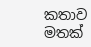කතාව මතක්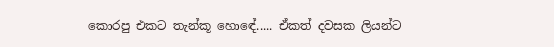කොරපු එකට තැන්කූ හොඳේ..... ඒකත් දවසක ලියන්ට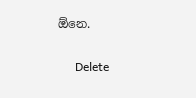ඕනෙ.

      Delete